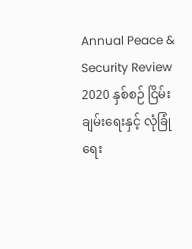Annual Peace & Security Review 2020 နှစ်စဉ် ငြိမ်းချမ်းရေးနှင့် လုံခြုံရေး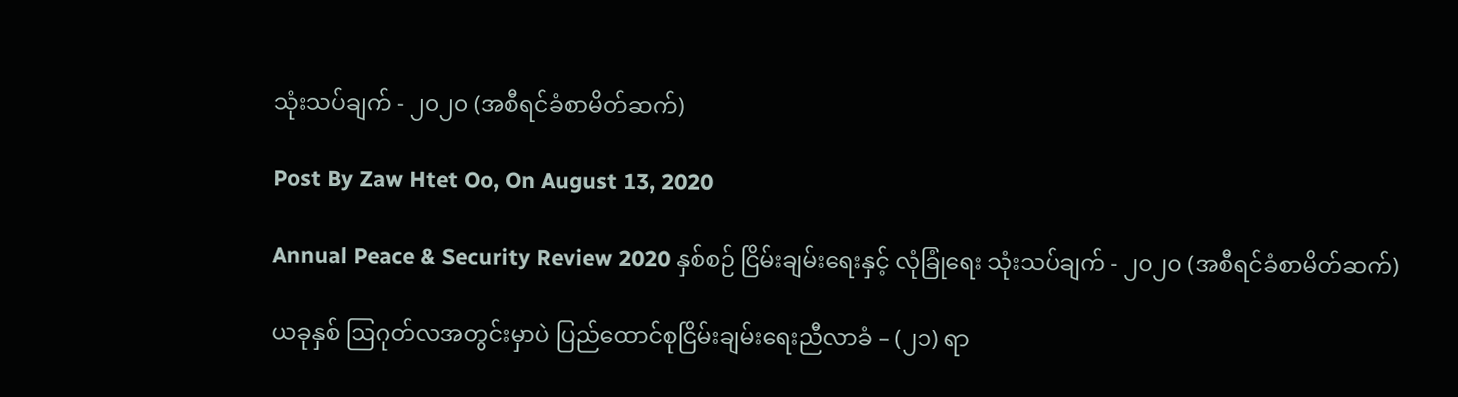သုံးသပ်ချက် - ၂၀၂၀ (အစီရင်ခံစာမိတ်ဆက်)

Post By Zaw Htet Oo, On August 13, 2020

Annual Peace & Security Review 2020 နှစ်စဉ် ငြိမ်းချမ်းရေးနှင့် လုံခြုံရေး သုံးသပ်ချက် - ၂၀၂၀ (အစီရင်ခံစာမိတ်ဆက်)

ယခုနှစ် ဩဂုတ်လအတွင်းမှာပဲ ပြည်ထောင်စုငြိမ်းချမ်းရေးညီလာခံ – (၂၁) ရာ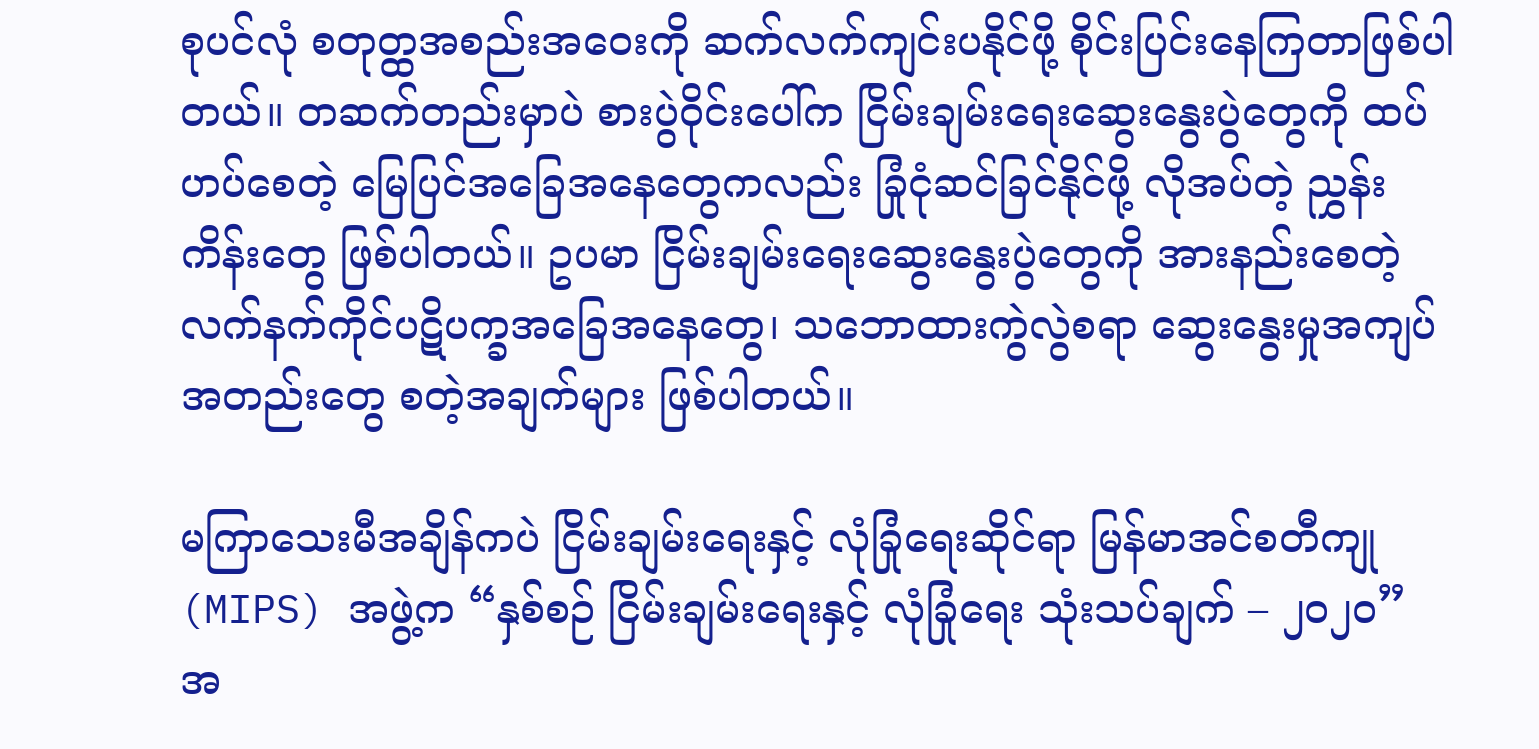စုပင်လုံ စတုတ္ထအစည်းအဝေးကို ဆက်လက်ကျင်းပနိုင်ဖို့ စိုင်းပြင်းနေကြတာဖြစ်ပါတယ်။ တဆက်တည်းမှာပဲ စားပွဲဝိုင်းပေါ်က ငြိမ်းချမ်းရေးဆွေးနွေးပွဲတွေကို ထပ်ဟပ်စေတဲ့ မြေပြင်အခြေအနေတွေကလည်း ခြုံငုံဆင်ခြင်နိုင်ဖို့ လိုအပ်တဲ့ ညွှန်းကိန်းတွေ ဖြစ်ပါတယ်။ ဥပမာ ငြိမ်းချမ်းရေးဆွေးနွေးပွဲတွေကို အားနည်းစေတဲ့ လက်နက်ကိုင်ပဋိပက္ခအခြေအနေတွေ၊ သဘောထားကွဲလွဲစရာ ဆွေးနွေးမှုအကျပ်အတည်းတွေ စတဲ့အချက်များ ဖြစ်ပါတယ်။

မကြာသေးမီအချိန်ကပဲ ငြိမ်းချမ်းရေးနှင့် လုံခြုံရေးဆိုင်ရာ မြန်မာအင်စတီကျု (MIPS) အဖွဲ့က “နှစ်စဉ် ငြိမ်းချမ်းရေးနှင့် လုံခြုံရေး သုံးသပ်ချက် – ၂၀၂၀” အ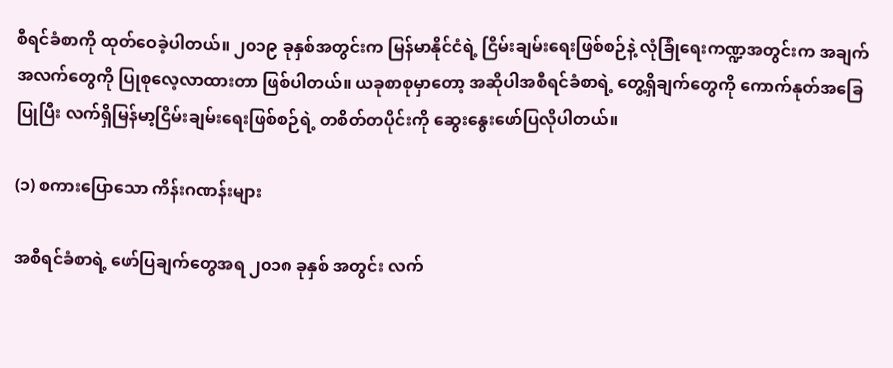စီရင်ခံစာကို ထုတ်ဝေခဲ့ပါတယ်။ ၂၀၁၉ ခုနှစ်အတွင်းက မြန်မာနိုင်ငံရဲ့ ငြိမ်းချမ်းရေးဖြစ်စဉ်နဲ့ လုံခြုံရေးကဏ္ဍအတွင်းက အချက်အလက်တွေကို ပြုစုလေ့လာထားတာ ဖြစ်ပါတယ်။ ယခုစာစုမှာတော့ အဆိုပါအစီရင်ခံစာရဲ့ တွေ့ရှိချက်တွေကို ကောက်နုတ်အခြေပြုပြီး လက်ရှိမြန်မာ့ငြိမ်းချမ်းရေးဖြစ်စဉ်ရဲ့ တစိတ်တပိုင်းကို ဆွေးနွေးဖော်ပြလိုပါတယ်။

(၁) စကားပြောသော ကိန်းဂဏန်းများ

အစီရင်ခံစာရဲ့ ဖော်ပြချက်တွေအရ ၂၀၁၈ ခုနှစ် အတွင်း လက်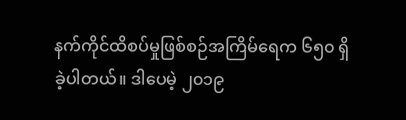နက်ကိုင်ထိစပ်မှုဖြစ်စဉ်အကြိမ်ရေက ၆၅၀ ရှိခဲ့ပါတယ်။ ဒါပေမဲ့ ၂၀၁၉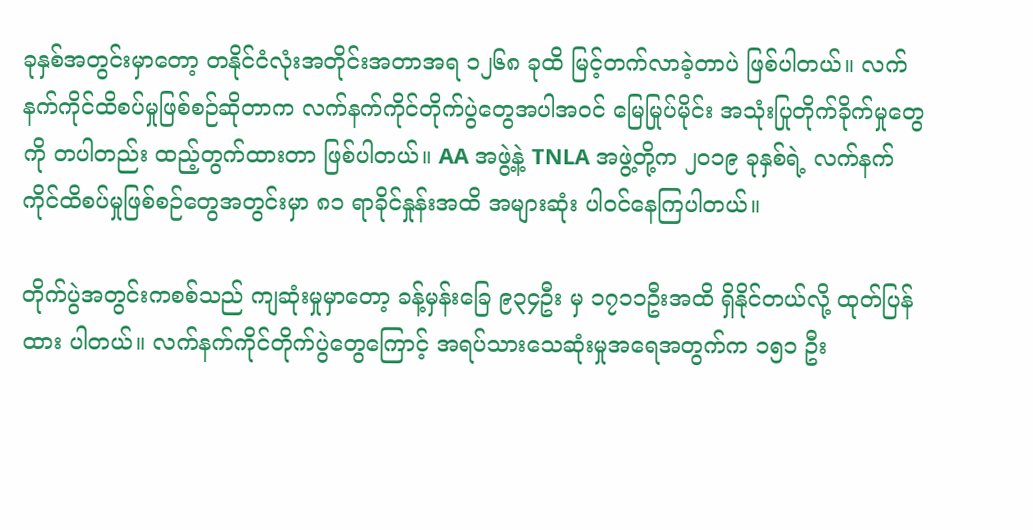ခုနှစ်အတွင်းမှာတော့ တနိုင်ငံလုံးအတိုင်းအတာအရ ၁၂၆၈ ခုထိ မြင့်တက်လာခဲ့တာပဲ ဖြစ်ပါတယ်။ လက်နက်ကိုင်ထိစပ်မှုဖြစ်စဉ်ဆိုတာက လက်နက်ကိုင်တိုက်ပွဲတွေအပါအဝင် မြေမြုပ်မိုင်း အသုံးပြုတိုက်ခိုက်မှုတွေကို တပါတည်း ထည့်တွက်ထားတာ ဖြစ်ပါတယ်။ AA အဖွဲ့နဲ့ TNLA အဖွဲ့တို့က ၂၀၁၉ ခုနှစ်ရဲ့ လက်နက်ကိုင်ထိစပ်မှုဖြစ်စဉ်တွေအတွင်းမှာ ၈၁ ရာခိုင်နှုန်းအထိ အများဆုံး ပါဝင်နေကြပါတယ်။

တိုက်ပွဲအတွင်းကစစ်သည် ကျဆုံးမှုမှာတော့ ခန့်မှန်းခြေ ၉၃၄ဦး မှ ၁၇၁၁ဦးအထိ ရှိနိုင်တယ်လို့ ထုတ်ပြန်ထား ပါတယ်။ လက်နက်ကိုင်တိုက်ပွဲတွေကြောင့် အရပ်သားသေဆုံးမှုအရေအတွက်က ၁၅၁ ဦး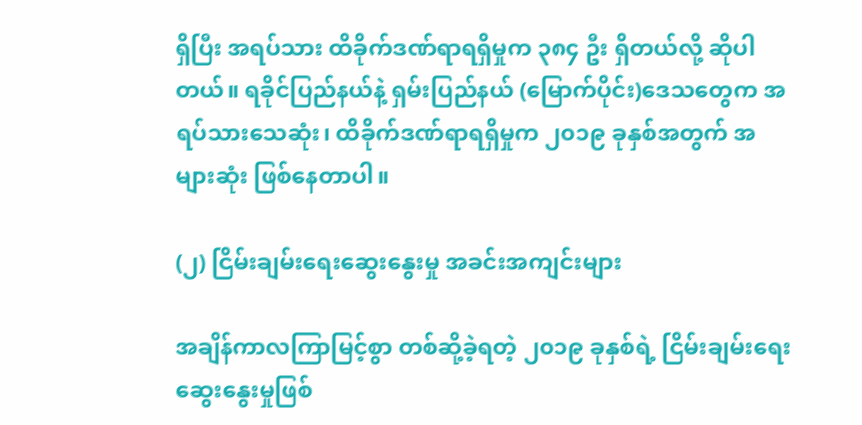ရှိပြီး အရပ်သား ထိခိုက်ဒဏ်ရာရရှိမှုက ၃၈၄ ဦး ရှိတယ်လို့ ဆိုပါတယ်။ ရခိုင်ပြည်နယ်နဲ့ ရှမ်းပြည်နယ် (မြောက်ပိုင်း)ဒေသတွေက အရပ်သားသေဆုံး၊ ထိခိုက်ဒဏ်ရာရရှိမှုက ၂၀၁၉ ခုနှစ်အတွက် အများဆုံး ဖြစ်နေတာပါ။

(၂) ငြိမ်းချမ်းရေးဆွေးနွေးမှု အခင်းအကျင်းများ

အချိန်ကာလကြာမြင့်စွာ တစ်ဆို့ခဲ့ရတဲ့ ၂၀၁၉ ခုနှစ်ရဲ့ ငြိမ်းချမ်းရေးဆွေးနွေးမှုဖြစ်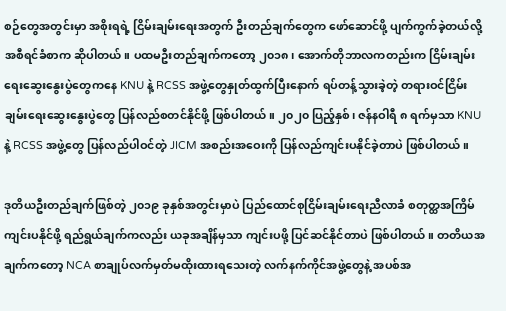စဉ်တွေအတွင်းမှာ အစိုးရရဲ့ ငြိမ်းချမ်းရေးအတွက် ဦးတည်ချက်တွေက ဖော်ဆောင်ဖို့ ပျက်ကွက်ခဲ့တယ်လို့ အစီရင်ခံစာက ဆိုပါတယ်။ ပထမဦးတည်ချက်ကတော့ ၂၀၁၈၊ အောက်တိုဘာလကတည်းက ငြိမ်းချမ်းရေးဆွေးနွေးပွဲတွေကနေ KNU နဲ့ RCSS အဖွဲ့တွေနှုတ်ထွက်ပြီးနောက် ရပ်တန့်သွားခဲ့တဲ့ တရားဝင်ငြိမ်းချမ်းရေးဆွေးနွေးပွဲတွေ ပြန်လည်စတင်နိုင်ဖို့ ဖြစ်ပါတယ်။ ၂၀၂၀ ပြည့်နှစ်၊ ဇန်နဝါရီ ၈ ရက်မှသာ KNU နဲ့ RCSS အဖွဲ့တွေ ပြန်လည်ပါဝင်တဲ့ JICM အစည်းအဝေးကို ပြန်လည်ကျင်းပနိုင်ခဲ့တာပဲ ဖြစ်ပါတယ်။

ဒုတိယဦးတည်ချက်ဖြစ်တဲ့ ၂၀၁၉ ခုနှစ်အတွင်းမှာပဲ ပြည်ထောင်စုငြိမ်းချမ်းရေးညီလာခံ စတုတ္ထအကြိမ် ကျင်းပနိုင်ဖို့ ရည်ရွယ်ချက်ကလည်း ယခုအချိန်မှသာ ကျင်းပဖို့ ပြင်ဆင်နိုင်တာပဲ ဖြစ်ပါတယ်။ တတိယအချက်ကတော့ NCA စာချုပ်လက်မှတ်မထိုးထားရသေးတဲ့ လက်နက်ကိုင်အဖွဲ့တွေနဲ့ အပစ်အ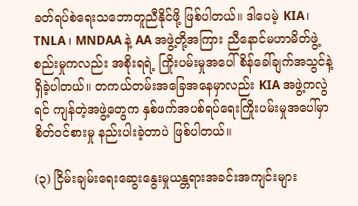ခတ်ရပ်စဲရေးသဘောတူညီနိုင်ဖို့ ဖြစ်ပါတယ်။ ဒါပေမဲ့ KIA၊ TNLA ၊ MNDAA နဲ့ AA အဖွဲ့တို့အကြား ညီနောင်မဟာမိတ်ဖွဲ့စည်းမှုကလည်း အစိုးရရဲ့ ကြိုးပမ်းမှုအပေါ် စိန်ခေါ်ချက်အသွင်နဲ့ ရှိခဲ့ပါတယ်။ တကယ်တမ်းအခြေအနေမှာလည်း KIA အဖွဲ့ကလွဲရင် ကျန်တဲ့အဖွဲ့တွေက နှစ်ဖက်အပစ်ရပ်ရေးကြိုးပမ်းမှုအပေါ်မှာ စိတ်ဝင်စားမှု နည်းပါးခဲ့တာပဲ ဖြစ်ပါတယ်။

(၃) ငြိမ်းချမ်းရေးဆွေးနွေးမှုယန္တရားအခင်းအကျင်းများ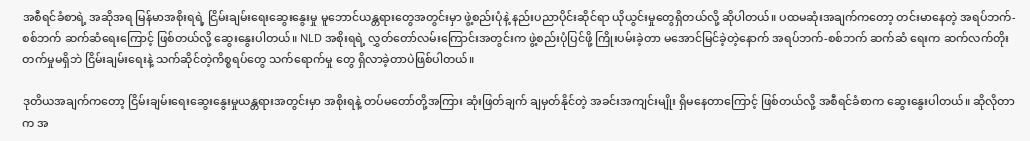အစီရင်ခံစာရဲ့ အဆိုအရ မြန်မာအစိုးရရဲ့ ငြိမ်းချမ်းရေးဆွေးနွေးမှု မူဘောင်ယန္တရားတွေအတွင်းမှာ ဖွဲ့စည်းပုံနဲ့ နည်းပညာပိုင်းဆိုင်ရာ ယိုယွင်းမှုတွေရှိတယ်လို့ ဆိုပါတယ်။ ပထမဆုံးအချက်ကတော့ တင်းမာနေတဲ့ အရပ်ဘက်-စစ်ဘက် ဆက်ဆံရေးကြောင့် ဖြစ်တယ်လို့ ဆွေးနွေးပါတယ်။ NLD အစိုးရရဲ့ လွှတ်တော်လမ်းကြောင်းအတွင်းက ဖွဲ့စည်းပုံပြင်ဖို့ ကြိုးပမ်းခဲ့တာ မအောင်မြင်ခဲ့တဲ့နောက် အရပ်ဘက်-စစ်ဘက် ဆက်ဆံ ရေးက ဆက်လက်တိုးတက်မှုမရှိဘဲ ငြိမ်းချမ်းရေးနဲ့ သက်ဆိုင်တဲ့ကိစ္စရပ်တွေ သက်ရောက်မှု တွေ ရှိလာခဲ့တာပဲဖြစ်ပါတယ်။

ဒုတိယအချက်ကတော့ ငြိမ်းချမ်းရေးဆွေးနွေးမှုယန္တရားအတွင်းမှာ အစိုးရနဲ့ တပ်မတော်တို့အကြား ဆုံးဖြတ်ချက် ချမှတ်နိုင်တဲ့ အခင်းအကျင်းမျိုး ရှိမနေတာကြောင့် ဖြစ်တယ်လို့ အစီရင်ခံစာက ဆွေးနွေးပါတယ်။ ဆိုလိုတာက အ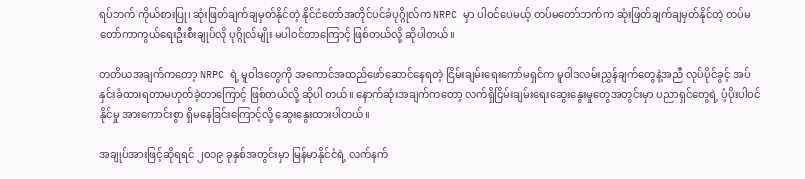ရပ်ဘက် ကိုယ်စားပြု၊ ဆုံးဖြတ်ချက်ချမှတ်နိုင်တဲ့ နိုင်ငံတော်အတိုင်ပင်ခံပုဂ္ဂိုလ်က NRPC မှာ ပါဝင်ပေမယ့် တပ်မတော်ဘက်က ဆုံးဖြတ်ချက်ချမှတ်နိုင်တဲ့ တပ်မတော်ကာကွယ်ရေးဦးစီးချုပ်လို ပုဂ္ဂိုလ်မျိုး မပါဝင်တာကြောင့် ဖြစ်တယ်လို့ ဆိုပါတယ်။

တတိယအချက်ကတော့ NRPC ရဲ့ မူဝါဒတွေကို အကောင်အထည်ဖော်ဆောင်နေရတဲ့ ငြိမ်းချမ်းရေးကော်မရှင်က မူဝါဒလမ်းညွှန်ချက်တွေနဲ့အညီ လုပ်ပိုင်ခွင့် အပ်နှင်းခံထားရတာမဟုတ်ခဲ့တာကြောင့် ဖြစ်တယ်လို့ ဆိုပါ တယ်။ နောက်ဆုံးအချက်ကတော့ လက်ရှိငြိမ်းချမ်းရေးဆွေးနွေးမှုတွေအတွင်းမှာ ပညာရှင်တွေရဲ့ ပံ့ပိုးပါဝင်နိုင်မှု အားကောင်းစွာ ရှိမနေခြင်းကြောင့်လို့ ဆွေးနွေးထားပါတယ်။

အချုပ်အားဖြင့်ဆိုရရင် ၂၀၁၉ ခုနှစ်အတွင်းမှာ မြန်မာနိုင်ငံရဲ့ လက်နက်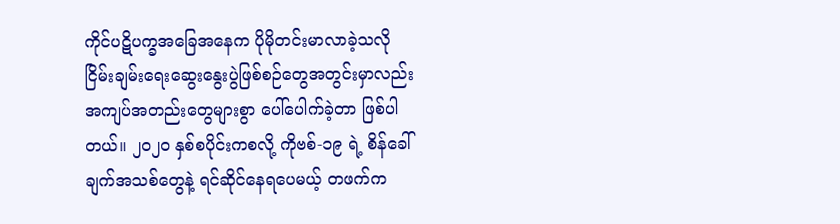ကိုင်ပဋိပက္ခအခြေအနေက ပိုမိုတင်းမာလာခဲ့သလို ငြိမ်းချမ်းရေးဆွေးနွေးပွဲဖြစ်စဉ်တွေအတွင်းမှာလည်း အကျပ်အတည်းတွေများစွာ ပေါ်ပေါက်ခဲ့တာ ဖြစ်ပါတယ်။ ၂၀၂၀ နှစ်စပိုင်းကစလို့ ကိုဗစ်-၁၉ ရဲ့ စိန်ခေါ်ချက်အသစ်တွေနဲ့ ရင်ဆိုင်နေရပေမယ့် တဖက်က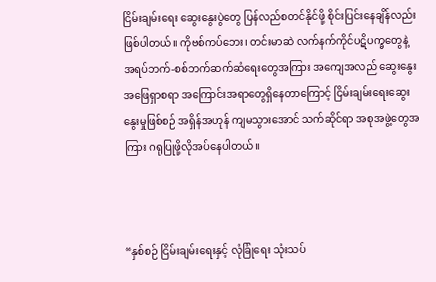ငြိမ်းချမ်းရေး ဆွေးနွေးပွဲတွေ ပြန်လည်စတင်နိုင်ဖို့ စိုင်းပြင်းနေချိန်လည်းဖြစ်ပါတယ်။ ကိုဗစ်ကပ်ဘေး၊ တင်းမာဆဲ လက်နက်ကိုင်ပဋိပက္ခတွေနဲ့ အရပ်ဘက်-စစ်ဘက်ဆက်ဆံရေးတွေအကြား အကျေအလည် ဆွေးနွေးအဖြေရှာစရာ အကြောင်းအရာတွေရှိနေတာကြောင့် ငြိမ်းချမ်းရေးဆွေးနွေးမှုဖြစ်စဉ် အရှိန်အဟုန် ကျမသွားအောင် သက်ဆိုင်ရာ အစုအဖွဲ့တွေအကြား ဂရုပြုဖို့လိုအပ်နေပါတယ်။



“နှစ်စဉ် ငြိမ်းချမ်းရေးနှင့် လုံခြုံရေး သုံးသပ်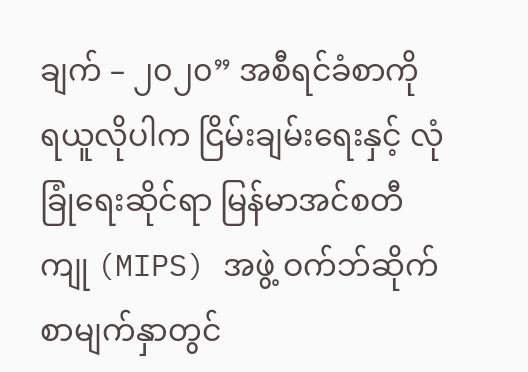ချက် – ၂၀၂၀” အစီရင်ခံစာကို ရယူလိုပါက ငြိမ်းချမ်းရေးနှင့် လုံခြုံရေးဆိုင်ရာ မြန်မာအင်စတီကျု (MIPS) အဖွဲ့ ဝက်ဘ်ဆိုက်စာမျက်နှာတွင်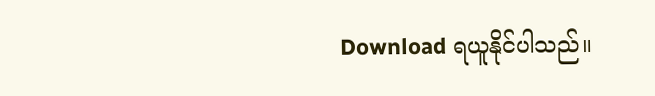Download ရယူနိုင်ပါသည်။